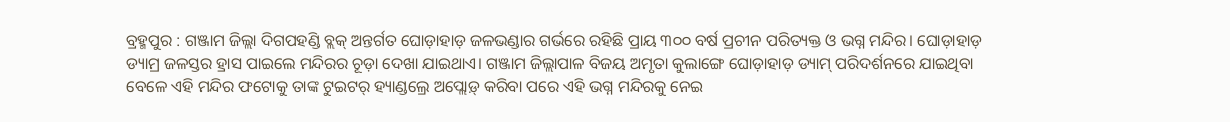ବ୍ରହ୍ମପୁର : ଗଞ୍ଜାମ ଜିଲ୍ଲା ଦିଗପହଣ୍ଡି ବ୍ଲକ୍ ଅନ୍ତର୍ଗତ ଘୋଡ଼ାହାଡ଼ ଜଳଭଣ୍ଡାର ଗର୍ଭରେ ରହିଛି ପ୍ରାୟ ୩୦୦ ବର୍ଷ ପ୍ରଚୀନ ପରିତ୍ୟକ୍ତ ଓ ଭଗ୍ନ ମନ୍ଦିର। ଘୋଡ଼ାହାଡ଼ ଡ୍ୟାମ୍ର ଜଳସ୍ତର ହ୍ରାସ ପାଇଲେ ମନ୍ଦିରର ଚୂଡ଼ା ଦେଖା ଯାଇଥାଏ। ଗଞ୍ଜାମ ଜିଲ୍ଲାପାଳ ବିଜୟ ଅମୃତା କୁଲାଙ୍ଗେ ଘୋଡ଼ାହାଡ଼ ଡ୍ୟାମ୍ ପରିଦର୍ଶନରେ ଯାଇଥିବା ବେଳେ ଏହି ମନ୍ଦିର ଫଟୋକୁ ତାଙ୍କ ଟୁଇଟର୍ ହ୍ୟାଣ୍ଡଲ୍ରେ ଅପ୍ଲୋଡ଼୍ କରିବା ପରେ ଏହି ଭଗ୍ନ ମନ୍ଦିରକୁ ନେଇ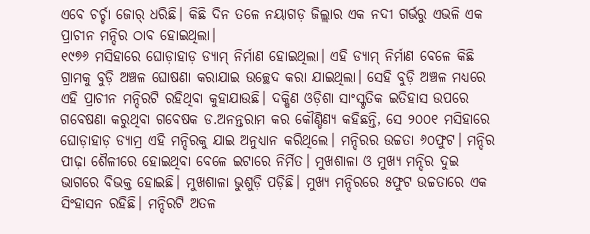ଏବେ ଚର୍ଚ୍ଚା ଜୋର୍ ଧରିଛି। କିଛି ଦିନ ତଳେ ନୟାଗଡ଼ ଜିଲ୍ଲାର ଏକ ନଦୀ ଗର୍ଭରୁ ଏଭଳି ଏକ ପ୍ରାଚୀନ ମନ୍ଦିର ଠାବ ହୋଇଥିଲା।
୧୯୭୬ ମସିହାରେ ଘୋଡ଼ାହାଡ଼ ଡ୍ୟାମ୍ ନିର୍ମାଣ ହୋଇଥିଲା। ଏହି ଡ୍ୟାମ୍ ନିର୍ମାଣ ବେଳେ କିଛି ଗ୍ରାମକୁ ବୁଡ଼ି ଅଞ୍ଚଳ ଘୋଷଣା କରାଯାଇ ଉଚ୍ଛେଦ କରା ଯାଇଥିଲା। ସେହି ବୁଡ଼ି ଅଞ୍ଚଳ ମଧ୍ୟରେ ଏହି ପ୍ରାଚୀନ ମନ୍ଦିରଟି ରହିଥିବା କୁହାଯାଉଛି। ଦକ୍ଷିଣ ଓଡ଼ିଶା ସାଂସ୍କୃତିକ ଇତିହାସ ଉପରେ ଗବେଷଣା କରୁଥିବା ଗବେଷକ ଡ.ଅନନ୍ତରାମ କର କୌଣ୍ଡିଣ୍ୟ କହିଛନ୍ତି, ସେ ୨୦୦୧ ମସିହାରେ ଘୋଡ଼ାହାଡ଼ ଡ୍ୟାମ୍ର ଏହି ମନ୍ଦିରକୁ ଯାଇ ଅନୁଧ୍ୟାନ କରିଥିଲେ। ମନ୍ଦିରର ଉଚ୍ଚତା ୬୦ଫୁଟ। ମନ୍ଦିର ପୀଢ଼ା ଶୈଳୀରେ ହୋଇଥିବା ବେଳେ ଇଟାରେ ନିର୍ମିତ। ମୁଖଶାଳା ଓ ମୁଖ୍ୟ ମନ୍ଦିର ଦୁଇ ଭାଗରେ ବିଭକ୍ତ ହୋଇଛି। ମୁଖଶାଳା ଭୁଶୁଡ଼ି ପଡ଼ିଛି। ମୁଖ୍ୟ ମନ୍ଦିରରେ ୫ଫୁଟ ଉଚ୍ଚତାରେ ଏକ ସିଂହାସନ ରହିଛି। ମନ୍ଦିରଟି ଅତଳ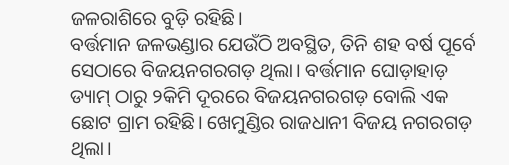ଜଳରାଶିରେ ବୁଡ଼ି ରହିଛି।
ବର୍ତ୍ତମାନ ଜଳଭଣ୍ଡାର ଯେଉଁଠି ଅବସ୍ଥିତ, ତିନି ଶହ ବର୍ଷ ପୂର୍ବେ ସେଠାରେ ବିଜୟନଗରଗଡ଼ ଥିଲା। ବର୍ତ୍ତମାନ ଘୋଡ଼ାହାଡ଼ ଡ୍ୟାମ୍ ଠାରୁ ୨କିମି ଦୂରରେ ବିଜୟନଗରଗଡ଼ ବୋଲି ଏକ ଛୋଟ ଗ୍ରାମ ରହିଛି। ଖେମୁଣ୍ଡିର ରାଜଧାନୀ ବିଜୟ ନଗରଗଡ଼ ଥିଲା।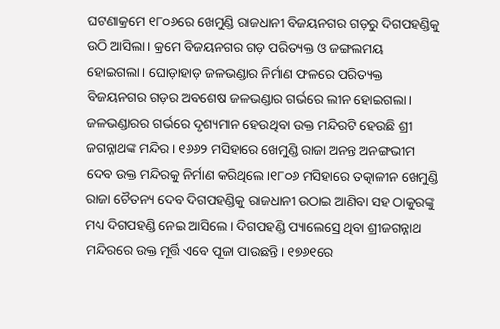ଘଟଣାକ୍ରମେ ୧୮୦୬ରେ ଖେମୁଣ୍ଡି ରାଜଧାନୀ ବିଜୟନଗର ଗଡ଼ରୁ ଦିଗପହଣ୍ଡିକୁ ଉଠି ଆସିଲା। କ୍ରମେ ବିଜୟନଗର ଗଡ଼ ପରିତ୍ୟକ୍ତ ଓ ଜଙ୍ଗଲମୟ ହୋଇଗଲା। ଘୋଡ଼ାହାଡ଼ ଜଳଭଣ୍ଡାର ନିର୍ମାଣ ଫଳରେ ପରିତ୍ୟକ୍ତ ବିଜୟନଗର ଗଡ଼ର ଅବଶେଷ ଜଳଭଣ୍ଡାର ଗର୍ଭରେ ଲୀନ ହୋଇଗଲା। ଜଳଭଣ୍ଡାରର ଗର୍ଭରେ ଦୃଶ୍ୟମାନ ହେଉଥିବା ଉକ୍ତ ମନ୍ଦିରଟି ହେଉଛି ଶ୍ରୀ ଜଗନ୍ନାଥଙ୍କ ମନ୍ଦିର। ୧୬୬୨ ମସିହାରେ ଖେମୁଣ୍ଡି ରାଜା ଅନନ୍ତ ଅନଙ୍ଗଭୀମ ଦେବ ଉକ୍ତ ମନ୍ଦିରକୁ ନିର୍ମାଣ କରିଥିଲେ।୧୮୦୬ ମସିହାରେ ତତ୍କାଳୀନ ଖେମୁଣ୍ଡି ରାଜା ଚୈତନ୍ୟ ଦେବ ଦିଗପହଣ୍ଡିକୁ ରାଜଧାନୀ ଉଠାଇ ଆଣିବା ସହ ଠାକୁରଙ୍କୁ ମଧ୍ୟ ଦିଗପହଣ୍ଡି ନେଇ ଆସିଲେ। ଦିଗପହଣ୍ଡି ପ୍ୟାଲେସ୍ରେ ଥିବା ଶ୍ରୀଜଗନ୍ନାଥ ମନ୍ଦିରରେ ଉକ୍ତ ମୂର୍ତ୍ତି ଏବେ ପୂଜା ପାଉଛନ୍ତି। ୧୭୬୧ରେ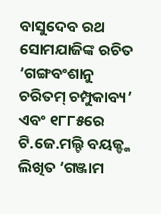ବାସୁଦେବ ରଥ ସୋମଯାଜିଙ୍କ ରଚିତ ‘ଗଙ୍ଗବଂଶାନୁ ଚରିତମ୍ ଚମ୍ପୁକାବ୍ୟ’ ଏବଂ ୧୮୮୫ରେ ଟି.ଜେ.ମଲ୍ଟି ବୟଜ୍ଙ୍କ ଲିଖିତ ‘ଗଞ୍ଜାମ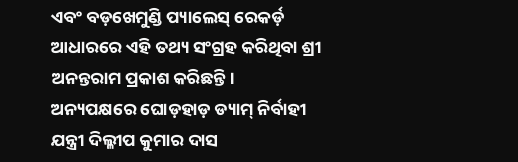ଏବଂ ବଡ଼ଖେମୁଣ୍ଡି ପ୍ୟାଲେସ୍ ରେକର୍ଡ଼ ଆଧାରରେ ଏହି ତଥ୍ୟ ସଂଗ୍ରହ କରିଥିବା ଶ୍ରୀ ଅନନ୍ତରାମ ପ୍ରକାଶ କରିଛନ୍ତି।
ଅନ୍ୟପକ୍ଷରେ ଘୋଡ଼ହାଡ଼ ଡ୍ୟାମ୍ ନିର୍ବାହୀ ଯନ୍ତ୍ରୀ ଦିଲ୍ଳୀପ କୁମାର ଦାସ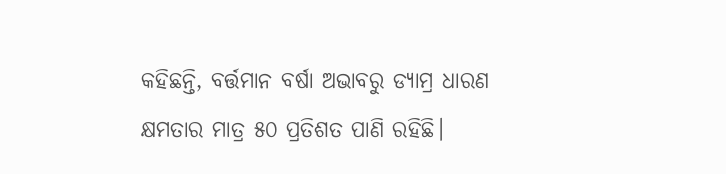କହିଛନ୍ତି, ବର୍ତ୍ତମାନ ବର୍ଷା ଅଭାବରୁ ଡ୍ୟାମ୍ର ଧାରଣ କ୍ଷମତାର ମାତ୍ର ୫୦ ପ୍ରତିଶତ ପାଣି ରହିଛି।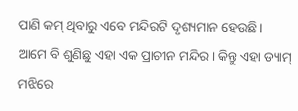ପାଣି କମ୍ ଥିବାରୁ ଏବେ ମନ୍ଦିରଟି ଦୃଶ୍ୟମାନ ହେଉଛି। ଆମେ ବି ଶୁଣିଛୁ ଏହା ଏକ ପ୍ରାଚୀନ ମନ୍ଦିର। କିନ୍ତୁ ଏହା ଡ୍ୟାମ୍ ମଝିରେ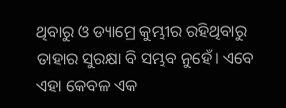ଥିବାରୁ ଓ ଡ୍ୟାମ୍ରେ କୁମ୍ଭୀର ରହିଥିବାରୁ ତାହାର ସୁରକ୍ଷା ବି ସମ୍ଭବ ନୁହେଁ। ଏବେ ଏହା କେବଳ ଏକ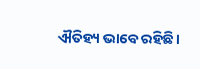ଐତିହ୍ୟ ଭାବେ ରହିଛି।